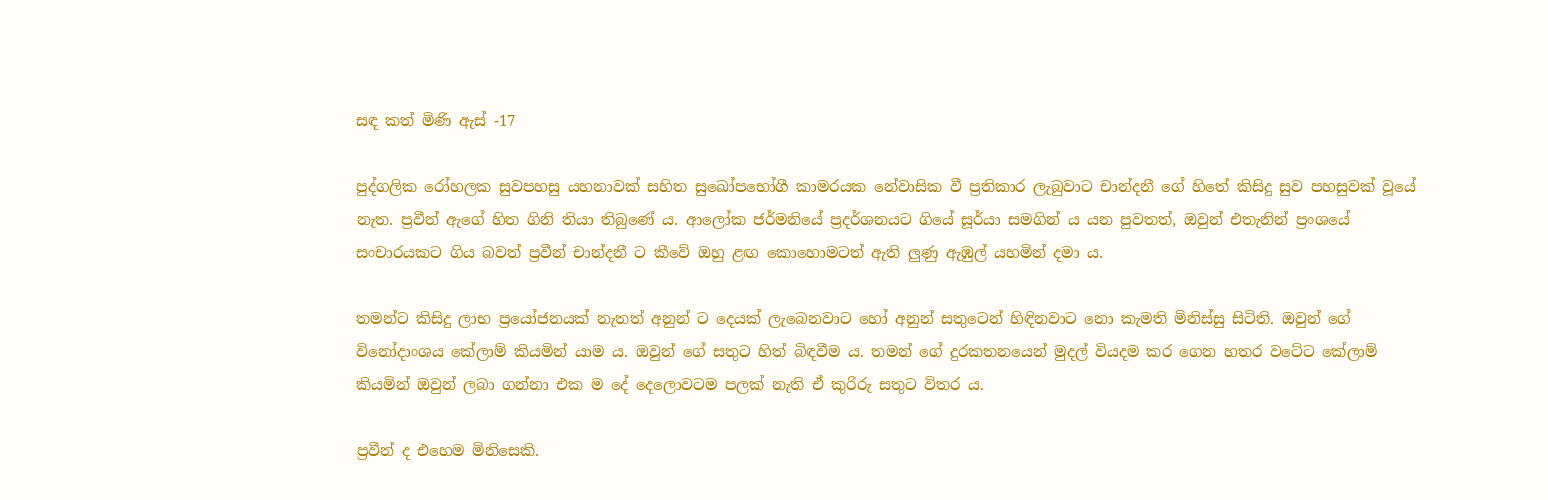සඳ කත් මිණි ඇස් -17

පුද්ගලික රෝහලක සුවපහසු යහනාවක් සහිත සුඛෝපභෝගී කාමරයක නේවාසික වී ප්‍රතිකාර ලැබුවාට චාන්දනී ගේ හිතේ කිසිදු සුව පහසුවක් වූයේ නැත. ප්‍රවීන් ඇගේ හිත ගිනි තියා තිබුණේ ය. ආලෝක ජර්මනියේ ප්‍රදර්ශනයට ගියේ සූර්යා සමගින් ය යන පුවතත්, ඔවුන් එතැනින් ප්‍රංශයේ සංචාරයකට ගිය බවත් ප්‍රවීන් චාන්දනී ට කීවේ ඔහු ළඟ කොහොමටත් ඇති ලුණු ඇඹුල් යහමින් දමා ය.

තමන්ට කිසිදු ලාභ ප්‍රයෝජනයක් නැතත් අනුන් ට දෙයක් ලැබෙනවාට හෝ අනුන් සතුටෙන් හිඳිනවාට නො කැමති මිනිස්සු සිටිති. ඔවුන් ගේ විනෝදාංශය කේලාම් කියමින් යාම ය. ඔවුන් ගේ සතුට හිත් බිඳවීම ය. තමන් ගේ දුරකතනයෙන් මුදල් වියදම කර ගෙන හතර වටේට කේලාම් කියමින් ඔවුන් ලබා ගන්නා එක ම දේ දෙලොවටම පලක් නැති ඒ කුරිරු සතුට විතර ය.

ප්‍රවීන් ද එහෙම මිනිසෙකි.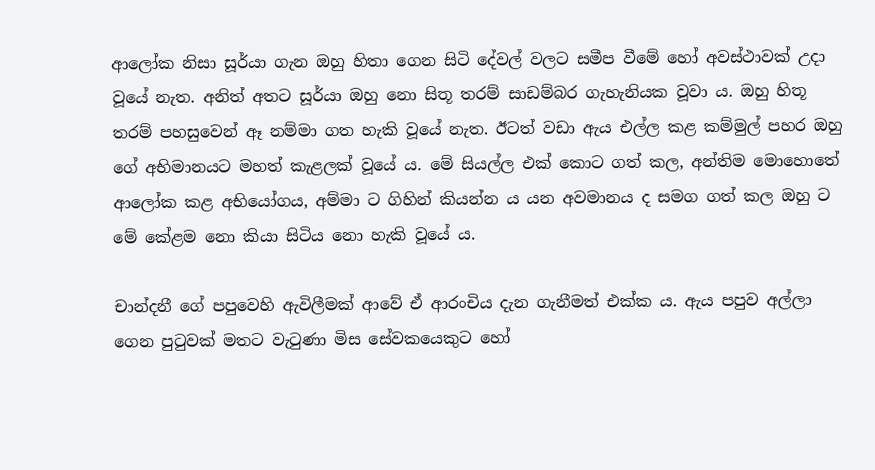ආලෝක නිසා සූර්යා ගැන ඔහු හිතා ගෙන සිටි දේවල් වලට සමීප වීමේ හෝ අවස්ථාවක් උදා වූයේ නැත. අනිත් අතට සූර්යා ඔහු නො සිතූ තරම් සාඩම්බර ගැහැනියක වූවා ය. ඔහු හිතූ තරම් පහසුවෙන් ඈ නම්මා ගත හැකි වූයේ නැත. ඊටත් වඩා ඇය එල්ල කළ කම්මුල් පහර ඔහු ගේ අභිමානයට මහත් කැළලක් වූයේ ය. මේ සියල්ල එක් කොට ගත් කල, අන්තිම මොහොතේ ආලෝක කළ අභියෝගය, අම්මා ට ගිහින් කියන්න ය යන අවමානය ද සමග ගත් කල ඔහු ට මේ කේළම නො කියා සිටිය නො හැකි වූයේ ය.

චාන්දනී ගේ පපුවෙහි ඇවිලීමක් ආවේ ඒ ආරංචිය දැන ගැනීමත් එක්ක ය. ඇය පපුව අල්ලා ගෙන පුටුවක් මතට වැටුණා මිස සේවකයෙකුට හෝ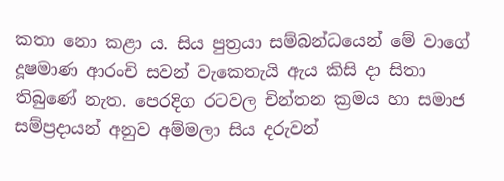කතා නො කළා ය. සිය පුත්‍රයා සම්බන්ධයෙන් මේ වාගේ දූෂමාණ ආරංචි සවන් වැකෙතැයි ඇය කිසි දා සිතා තිබුණේ නැත. පෙරදිග රටවල චින්තන ක්‍රමය හා සමාජ සම්ප්‍රදායන් අනුව අම්මලා සිය දරුවන්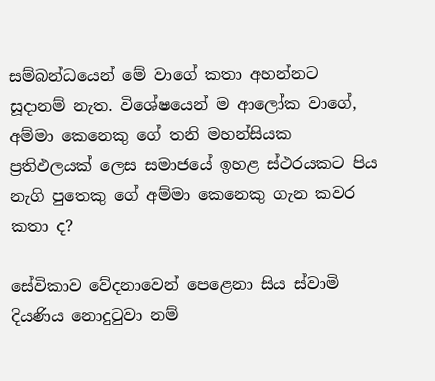සම්බන්ධයෙන් මේ වාගේ කතා අහන්නට සූදානම් නැත. විශේෂයෙන් ම ආලෝක වාගේ, අම්මා කෙනෙකු ගේ තනි මහන්සියක ප්‍රතිඵලයක් ලෙස සමාජයේ ඉහළ ස්ථරයකට පිය නැගි පුතෙකු ගේ අම්මා කෙනෙකු ගැන කවර කතා ද?

සේවිකාව වේදනාවෙන් පෙළෙනා සිය ස්වාමි දියණිය නොදුටුවා නම්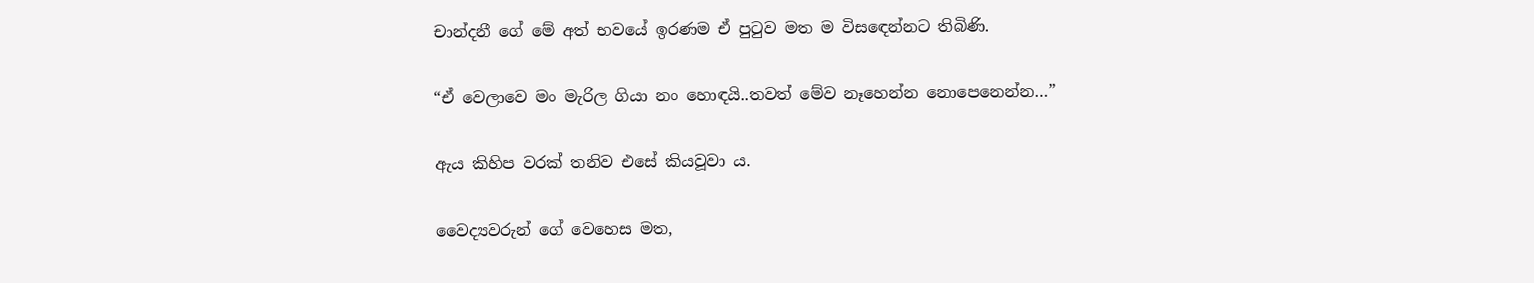චාන්දනී ගේ මේ අත් භවයේ ඉරණම ඒ පුටුව මත ම විසඳෙන්නට තිබිණි.

“ඒ වෙලාවෙ මං මැරිල ගියා නං හොඳයි..තවත් මේව නෑහෙන්න නොපෙනෙන්න…”

ඇය කිහිප වරක් තනිව එසේ කියවූවා ය.

වෛද්‍යවරුන් ගේ වෙහෙස මත,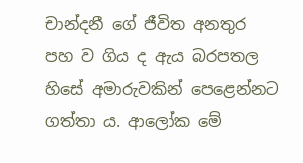චාන්දනී ගේ ජීවිත අනතුර පහ ව ගිය ද ඇය බරපතල හිසේ අමාරුවකින් පෙළෙන්නට ගත්තා ය. ආලෝක මේ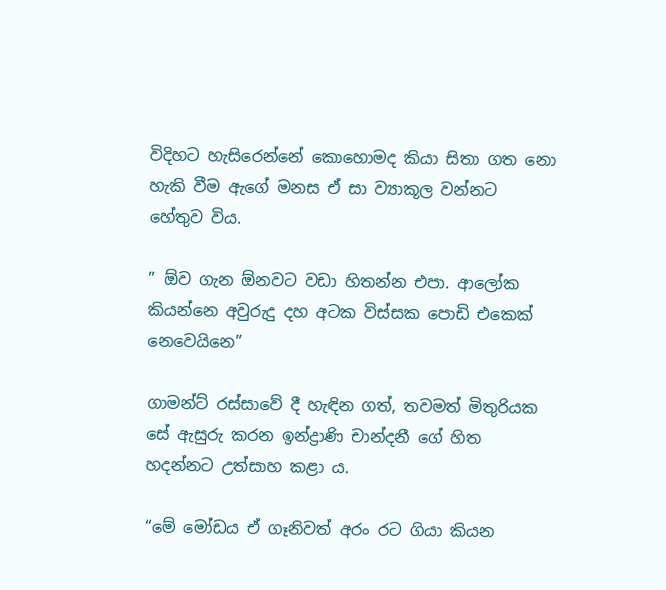විදිහට හැසිරෙන්නේ කොහොමද කියා සිතා ගත නො හැකි වීම ඇගේ මනස ඒ සා ව්‍යාකූල වන්නට හේතුව විය.

” ඕව ගැන ඕනවට වඩා හිතන්න එපා. ආලෝක කියන්නෙ අවුරුදු දහ අටක විස්සක පොඩි එකෙක් නෙවෙයිනෙ”

ගාමන්ට් රස්සාවේ දී හැඳින ගත්, තවමත් මිතුරියක සේ ඇසුරු කරන ඉන්ද්‍රාණි චාන්දනී ගේ හිත හදන්නට උත්සාහ කළා ය.

“මේ මෝඩය ඒ ගෑනිවත් අරං රට ගියා කියන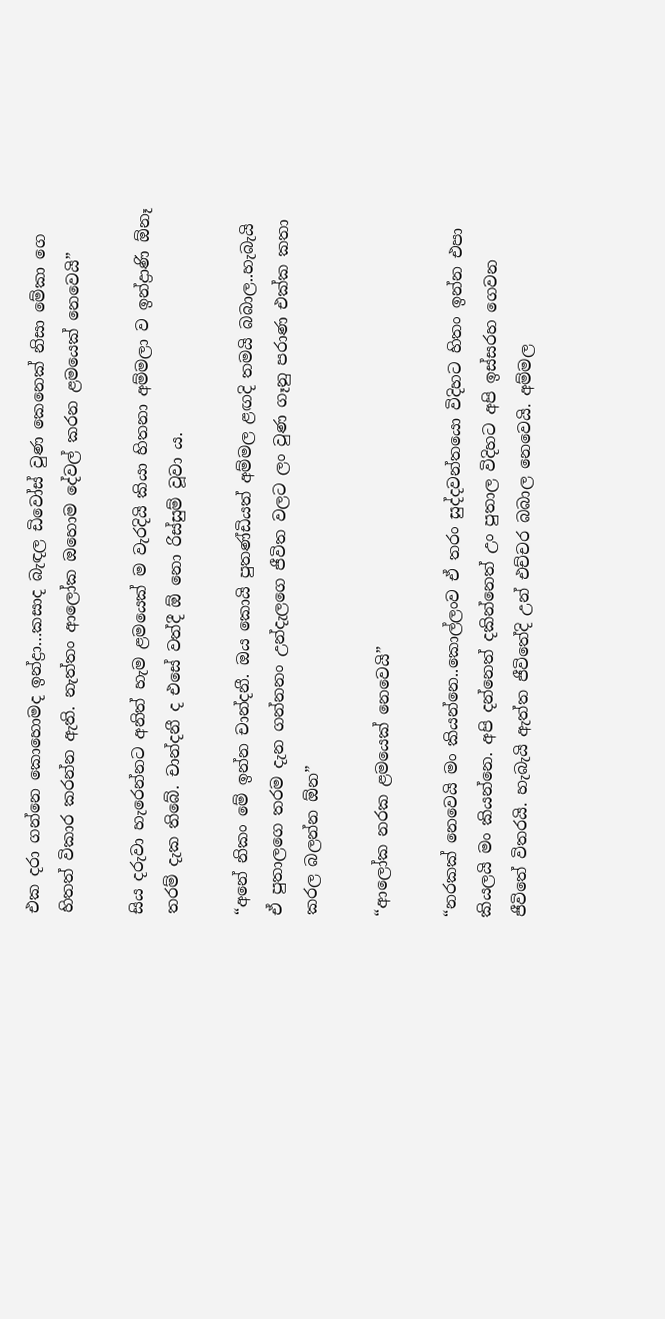එක දරා ගන්නෙ කොහොමද ඉන්ද්‍රා…කසාද බැඳල ඩිවෝස් වුණ කෙනෙක් නිසා මේකා ගෙ හිතත් විකාර කරන්න ඇති. නැත්තං ආලෝක ඔහොම දේවල් කරන ළමයෙක් නෙවෙයි”

සිය දරුවා හැරෙන්නට අනිත් හැම ළමයෙක් ම වැරදියි කියා හිතනා අම්මලා ව ඉන්ද්‍රාණි ඕනෑ තරම් දැක තිබේ. චාන්දනී ද එසේ වත්දී ඕ නො රිස්සුම් වූවා ය.

“අනේ නිකං මේ ඉන්න චාන්දනී. ඔය කොයි පුතණ්ඩියත් අම්මල ළඟදි තමයි බබාල..හැබැයි ඒ පුතාලගෙ තරම දැන ගන්නනං උන්දැලගෙ ජීවිත වලට ලං වුණ ගෑනු පරාණ එක්ක කතා කරල බලන්න ඕන”

“ආලෝක නරක ළමයෙක් නෙවෙයි”

“නරකක් නෙවෙයි මං කියන්නෙ..කොල්ලංව ඒ තරං සුද්දවන්තයො විදිහට හිතං ඉන්න එපා කියලයි මං කියන්නෙ. අපි දන්නෙත් දකින්නෙත් උං පුතාල විදිහට අපි ඉස්සරහ ගෙවන ජීවිතේ විතරයි. හැබැයි ඇත්ත ජීවිතේදි උන් එච්චර බබාල නෙවෙයි. අම්මල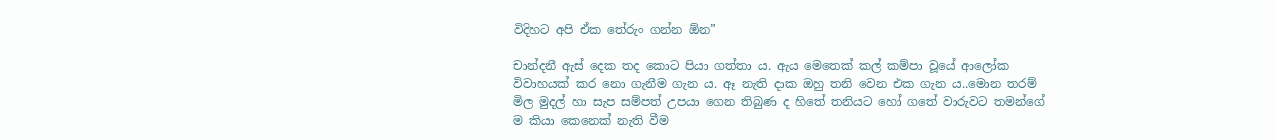විදිහට අපි ඒක තේරුං ගන්න ඕන”

චාන්දනී ඇස් දෙක තද කොට පියා ගත්තා ය. ඇය මෙතෙක් කල් කම්පා වූයේ ආලෝක විවාහයක් කර නො ගැනීම ගැන ය. ඈ නැති දාක ඔහු තනි වෙන එක ගැන ය..මොන තරම් මිල මුදල් හා සැප සම්පත් උපයා ගෙන තිබුණ ද හිතේ තනියට හෝ ගතේ වාරුවට තමන්ගේ ම කියා කෙනෙක් නැති වීම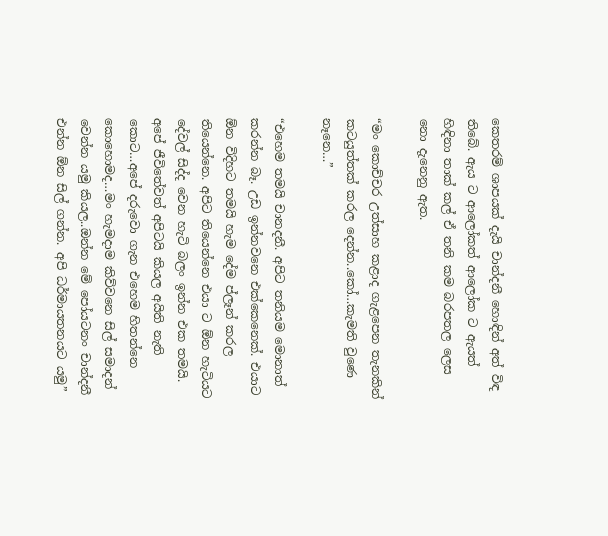කෙතරම් ශාපයක් දැයි චාන්දනී හොඳින් අත් විඳ තිබේ. ඇය ට ආලෝකත් ආලෝක ට ඇයත් හිඳිනා තාක් කල් ඒ තනි කම බරපතල ලෙස නො දැනෙනු ඇත.

“මං කොච්චර උත්සාහ කළාද ගැළපෙන තැනකින් කටයුත්තක් කරල දෙන්න..කෝ…කැමති වුණෙ නෑනෙ…”

“එහෙම තමයි චානදනී. අපිට තනියම මොනාත් කරන්න බෑ. උඩ ඉන්නවනෙ එක්කෙනෙක්. එයාට ඕන විදිහට තමයි හැම දේම ප්ලෑන් කරල තියෙන්නෙ. අපිට තියෙන්නෙ එයා ට ඕන හැටියට දේවල් සිද්ද වෙන හැටි බලං ඉන්න එක තමයි. අපේ ජීවිතේවත් අපිටයි කියල අයිති නැති කොට…අපේ දරුවො ගැන එහෙම හිතන්නෙ කොහොමද…මං හැමදාම කිව්වනෙ සිල් සමාදන් වෙන්න යමු කියල..ඔන්න මේ පෝයටනං චාන්දනී එන්න ඕන සිල් ගන්න. අපි ධර්මායතනයට යමු”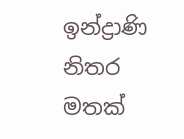ඉන්ද්‍රාණි නිතර මතක්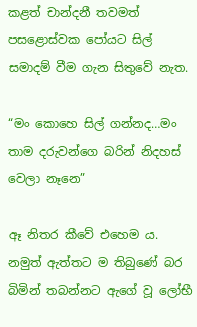කළත් චාන්දනී තවමත් පසළොස්වක පෝයට සිල් සමාදම් වීම ගැන සිතුවේ නැත.

“මං කොහෙ සිල් ගන්නද…මං තාම දරුවන්ගෙ බරින් නිදහස් වෙලා නෑනෙ”

ඈ නිතර කීවේ එහෙම ය. නමුත් ඇත්තට ම තිබුණේ බර බිමින් තබන්නට ඇගේ වූ ලෝභී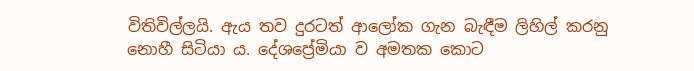විතිවිල්ලයි. ඇය තව දුරටත් ආලෝක ගැන බැඳීම ලිහිල් කරනු නොහී සිටියා ය. දේශප්‍රේමියා ව අමතක කොට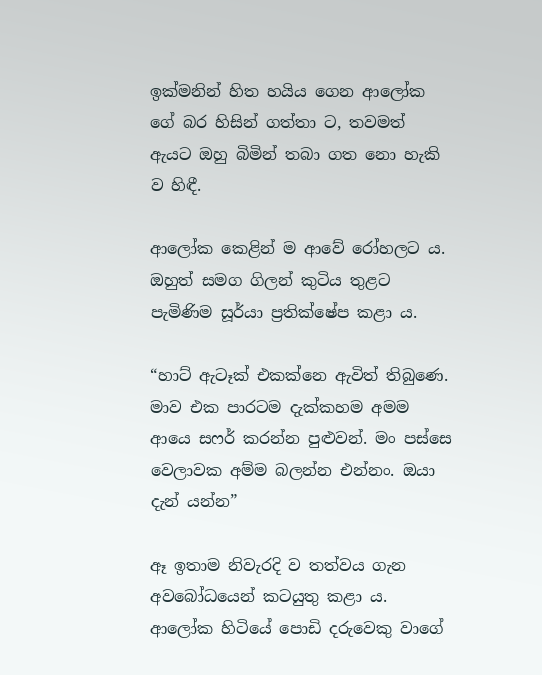ඉක්මනින් හිත හයිය ගෙන ආලෝක ගේ බර හිසින් ගත්තා ට, තවමත් ඇයට ඔහු බිමින් තබා ගත නො හැකි ව හිඳී.

ආලෝක කෙළින් ම ආවේ රෝහලට ය. ඔහුත් සමග ගිලන් කුටිය තුළට පැමිණිම සූර්යා ප්‍රතික්ෂේප කළා ය.

“හාට් ඇටෑක් එකක්නෙ ඇවිත් තිබුණෙ. මාව එක පාරටම දැක්කහම අමම ආයෙ සෆර් කරන්න පුළුවන්. මං පස්සෙ වෙලාවක අම්ම බලන්න එන්නං. ඔයා දැන් යන්න”

ඈ ඉතාම නිවැරදි ව තත්වය ගැන අවබෝධයෙන් කටයුතු කළා ය. ආලෝක හිටියේ පොඩි දරුවෙකු වාගේ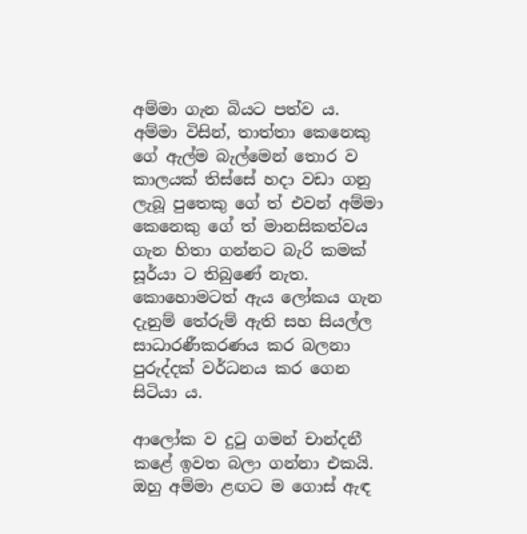අම්මා ගැන බියට පත්ව ය. අම්මා විසින්, තාත්තා කෙනෙකු ගේ ඇල්ම බැල්මෙන් තොර ව කාලයක් තිස්සේ හදා වඩා ගනු ලැබූ පුතෙකු ගේ ත් එවන් අම්මා කෙනෙකු ගේ ත් මානසිකත්වය ගැන හිතා ගන්නට බැරි කමක් සූර්යා ට තිබුණේ නැත. කොහොමටත් ඇය ලෝකය ගැන දැනුම් තේරුම් ඇති සහ සියල්ල සාධාරණීකරණය කර බලනා පුරුද්දක් වර්ධනය කර ගෙන සිටියා ය.

ආලෝක ව දුටු ගමන් චාන්දනී කළේ ඉවත බලා ගන්නා එකයි. ඔහු අම්මා ළඟට ම ගොස් ඇඳ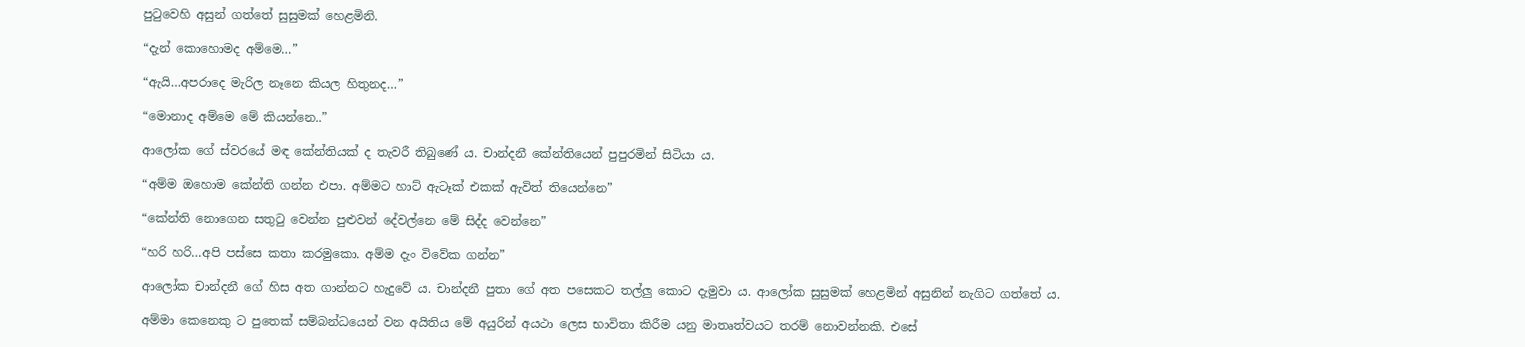පුටුවෙහි අසුන් ගත්තේ සුසුමක් හෙළමිනි.

“දැන් කොහොමද අම්මෙ…”

“ඇයි…අපරාදෙ මැරිල නෑනෙ කියල හිතුනද…”

“මොනාද අම්මෙ මේ කියන්නෙ..”

ආලෝක ගේ ස්වරයේ මඳ කේන්තියක් ද තැවරී තිබුණේ ය. චාන්දනී කේන්තියෙන් පුපුරමින් සිටියා ය.

“අම්ම ඔහොම කේන්ති ගන්න එපා. අම්මට හාට් ඇටෑක් එකක් ඇවිත් තියෙන්නෙ”

“කේන්ති නොගෙන සතුටු වෙන්න පුළුවන් දේවල්නෙ මේ සිද්ද වෙන්නෙ”

“හරි හරි…අපි පස්සෙ කතා කරමුකො. අම්ම දැං විවේක ගන්න”

ආලෝක චාන්දනී ගේ හිස අත ගාන්නට හැදුවේ ය. චාන්දනී පුතා ගේ අත පසෙකට තල්ලු කොට දැමුවා ය. ආලෝක සුසුමක් හෙළමින් අසුනින් නැගිට ගත්තේ ය.

අම්මා කෙනෙකු ට පුතෙක් සම්බන්ධයෙන් වන අයිතිය මේ අයුරින් අයථා ලෙස භාවිතා කිරීම යනු මාතෘත්වයට තරම් නොවන්නකි. එසේ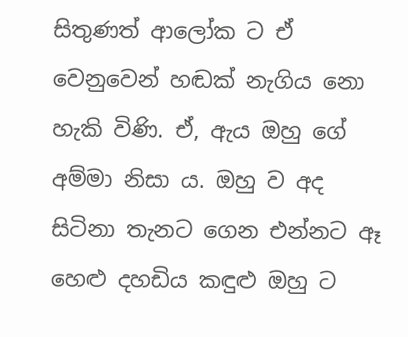සිතුණත් ආලෝක ට ඒ වෙනුවෙන් හඬක් නැගිය නො හැකි විණි. ඒ, ඇය ඔහු ගේ අම්මා නිසා ය. ඔහු ව අද සිටිනා තැනට ගෙන එන්නට ඈ හෙළු දහඩිය කඳුළු ඔහු ට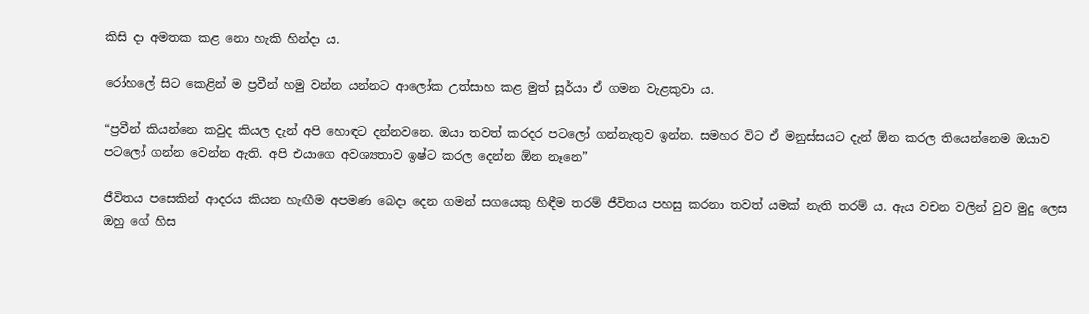කිසි දා අමතක කළ නො හැකි හින්දා ය.

රෝහලේ සිට කෙළින් ම ප්‍රවීන් හමු වන්න යන්නට ආලෝක උත්සාහ කළ මුත් සූර්යා ඒ ගමන වැළකුවා ය.

“ප්‍රවීන් කියන්නෙ කවුද කියල දැන් අපි හොඳට දන්නවනෙ. ඔයා තවත් කරදර පටලෝ ගන්නැතුව ඉන්න. සමහර විට ඒ මනුස්සයට දැන් ඕන කරල තියෙන්නෙම ඔයාව පටලෝ ගන්න වෙන්න ඇති. අපි එයාගෙ අවශ්‍යතාව ඉෂ්ට කරල දෙන්න ඕන නෑනෙ”

ජීවිතය පසෙකින් ආදරය කියන හැඟීම අපමණ බෙදා දෙන ගමන් සගයෙකු හිඳීම තරම් ජීවිතය පහසු කරනා තවත් යමක් නැති තරම් ය. ඇය වචන වලින් වුව මුදු ලෙස ඔහු ගේ හිස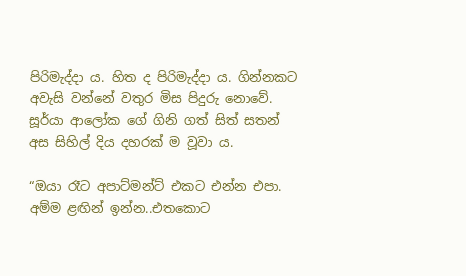පිරිමැද්දා ය. හිත ද පිරිමැද්දා ය. ගින්නකට අවැසි වන්නේ වතුර මිස පිදුරු නොවේ. සූර්යා ආලෝක ගේ ගිනි ගත් සිත් සතන් අස සිහිල් දිය දහරක් ම වූවා ය.

“ඔයා රෑට අපාට්මන්ට් එකට එන්න එපා. අම්ම ළඟින් ඉන්න..එතකොට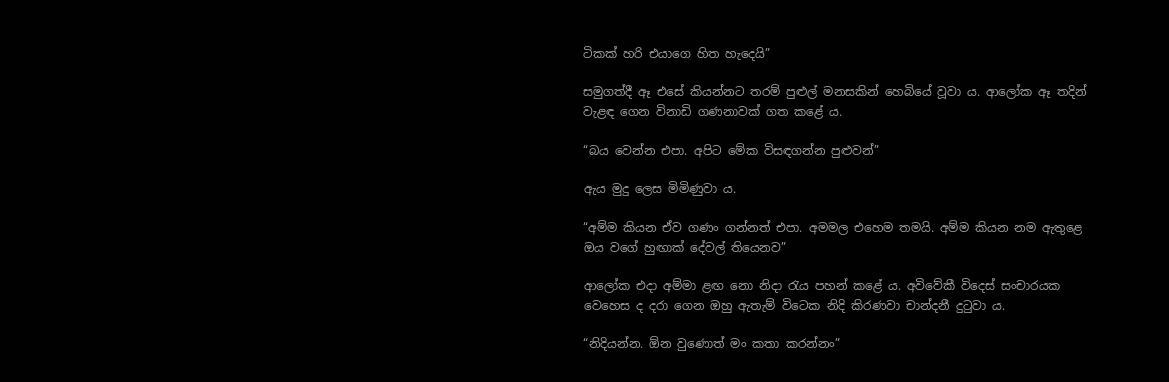ටිකක් හරි එයාගෙ හිත හැදෙයි”

සමුගත්දී ඈ එසේ කියන්නට තරම් පුළුල් මනසකින් හෙබියේ වූවා ය. ආලෝක ඈ තදින් වැළඳ ගෙන විනාඩි ගණනාවක් ගත කළේ ය.

“බය වෙන්න එපා. අපිට මේක විසඳගන්න පුළුවන්”

ඇය මුදු ලෙස මිමිණුවා ය.

“අම්ම කියන ඒව ගණං ගන්නත් එපා. අමමල එහෙම තමයි. අම්ම කියන නම ඇතුළෙ ඔය වගේ හුඟාක් දේවල් තියෙනව”

ආලෝක එදා අම්මා ළඟ නො නිදා රැය පහන් කළේ ය. අවිවේකී විදෙස් සංචාරයක වෙහෙස ද දරා ගෙන ඔහු ඇතැම් විටෙක නිදි කිරණවා චාන්දනී දුටුවා ය.

“නිදියන්න. ඕන වුණොත් මං කතා කරන්නං”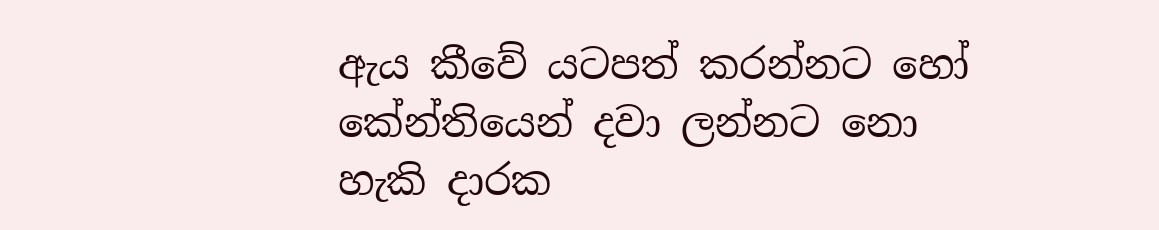ඇය කීවේ යටපත් කරන්නට හෝ කේන්තියෙන් දවා ලන්නට නො හැකි දාරක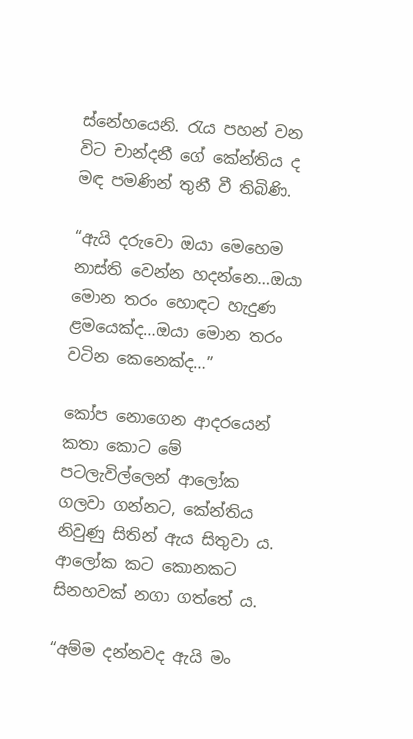ස්නේහයෙනි. රැය පහන් වන විට චාන්දනී ගේ කේන්තිය ද මඳ පමණින් තුනී වී තිබිණි.

“ඇයි දරුවො ඔයා මෙහෙම නාස්ති වෙන්න හදන්නෙ…ඔයා මොන තරං හොඳට හැදුණ ළමයෙක්ද…ඔයා මොන තරං වටින කෙනෙක්ද…”

කෝප නොගෙන ආදරයෙන් කතා කොට මේ පටලැවිල්ලෙන් ආලෝක ගලවා ගන්නට, කේන්තිය නිවුණු සිතින් ඇය සිතුවා ය. ආලෝක කට කොනකට සිනහවක් නගා ගත්තේ ය.

“අම්ම දන්නවද ඇයි මං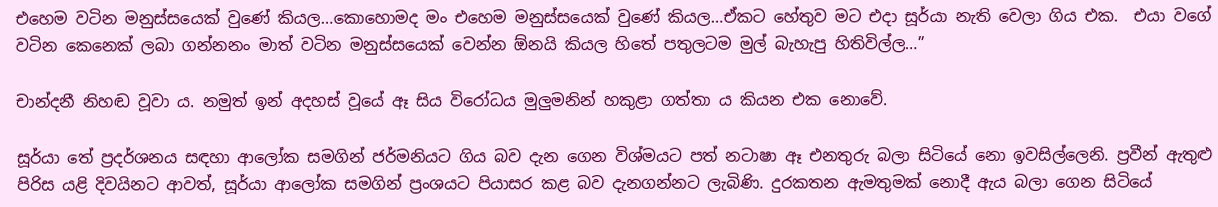එහෙම වටින මනුස්සයෙක් වුණේ කියල…කොහොමද මං එහෙම මනුස්සයෙක් වුණේ කියල…ඒකට හේතුව මට එදා සූර්යා නැති වෙලා ගිය එක.  එයා වගේ වටින කෙනෙක් ලබා ගන්නනං මාත් වටින මනුස්සයෙක් වෙන්න ඕනයි කියල හිතේ පතුලටම මුල් බැහැපු හිතිවිල්ල…”

චාන්දනී නිහඬ වූවා ය. නමුත් ඉන් අදහස් වූයේ ඈ සිය විරෝධය මුලුමනින් හකුළා ගත්තා ය කියන එක නොවේ.

සූර්යා තේ ප්‍රදර්ශනය සඳහා ආලෝක සමගින් ජර්මනියට ගිය බව දැන ගෙන විශ්මයට පත් නටාෂා ඈ එනතුරු බලා සිටියේ නො ඉවසිල්ලෙනි. ප්‍රවීන් ඇතුළු පිරිස යළි දිවයිනට ආවත්, සූර්යා ආලෝක සමගින් ප්‍රංශයට පියාසර කළ බව දැනගන්නට ලැබිණි. දුරකතන ඇමතුමක් නොදී ඇය බලා ගෙන සිටියේ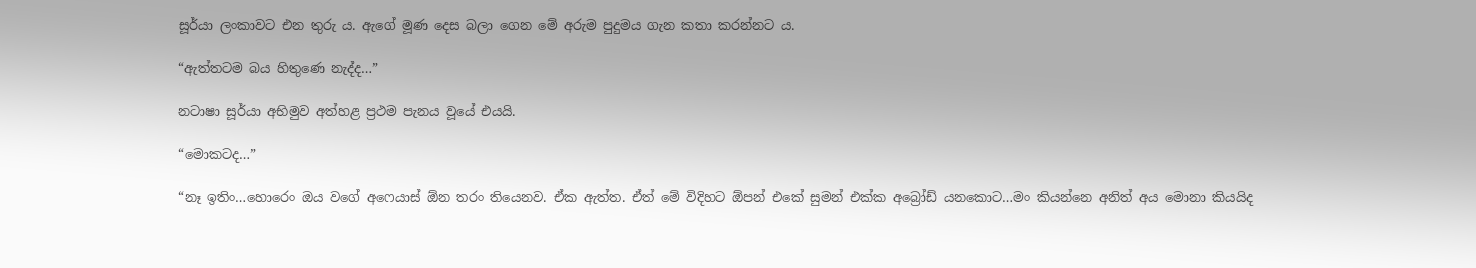සූර්යා ලංකාවට එන තුරු ය. ඇගේ මූණ දෙස බලා ගෙන මේ අරුම පුදුමය ගැන කතා කරන්නට ය.

“ඇත්තටම බය හිතුණෙ නැද්ද…”

නටාෂා සූර්යා අභිමුව අත්හළ ප්‍රථම පැනය වූයේ එයයි.

“මොකටද…”

“නෑ ඉතිං…හොරෙං ඔය වගේ අෆෙයාස් ඕන තරං තියෙනව. ඒක ඇත්ත. ඒත් මේ විදිහට ඕපන් එකේ සුමන් එක්ක අබ්‍රෝඩ් යනකොට…මං කියන්නෙ අනිත් අය මොනා කියයිද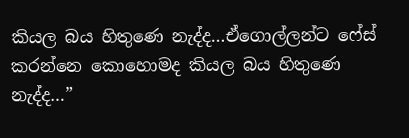කියල බය හිතුණෙ නැද්ද…ඒගොල්ලන්ට ෆේස් කරන්නෙ කොහොමද කියල බය හිතුණෙ නැද්ද…”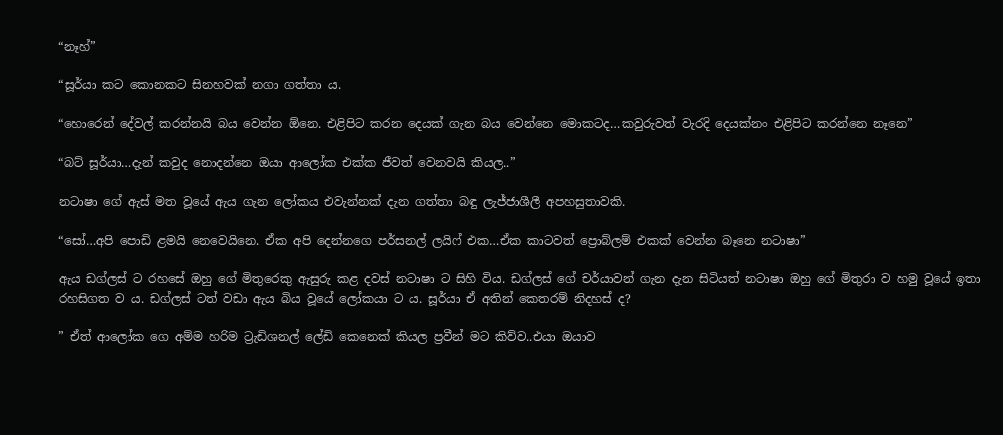“නෑහ්”

“සූර්යා කට කොනකට සිනහවක් නගා ගත්තා ය.

“හොරෙන් දේවල් කරන්නයි බය වෙන්න ඕනෙ. එළිපිට කරන දෙයක් ගැන බය වෙන්නෙ මොකටද…කවුරුවත් වැරදි දෙයක්නං එළිපිට කරන්නෙ නෑනෙ”

“බට් සූර්යා…දැන් කවුද නොදන්නෙ ඔයා ආලෝක එක්ක ජීවත් වෙනවයි කියල..”

නටාෂා ගේ ඇස් මත වූයේ ඇය ගැන ලෝකය එවැන්නක් දැන ගත්තා බඳු ලැජ්ජාශීලී අපහසුතාවකි.

“සෝ…අපි පොඩි ළමයි නෙවෙයිනෙ. ඒක අපි දෙන්නගෙ පර්සනල් ලයිෆ් එක…ඒක කාටවත් ප්‍රොබ්ලම් එකක් වෙන්න බෑනෙ නටාෂා”

ඇය ඩග්ලස් ට රහසේ ඔහු ගේ මිතුරෙකු ඇසුරු කළ දවස් නටාෂා ට සිහි විය. ඩග්ලස් ගේ චර්යාවන් ගැන දැන සිටියත් නටාෂා ඔහු ගේ මිතුරා ව හමු වූයේ ඉතා රහසිගත ව ය. ඩග්ලස් ටත් වඩා ඇය බිය වූයේ ලෝකයා ට ය. සූර්යා ඒ අතින් කෙතරම් නිදහස් ද?

” ඒත් ආලෝක ගෙ අම්ම හරිම ට්‍රැඩිශනල් ලේඩි කෙනෙක් කියල ප්‍රවීන් මට කිව්ව..එයා ඔයාව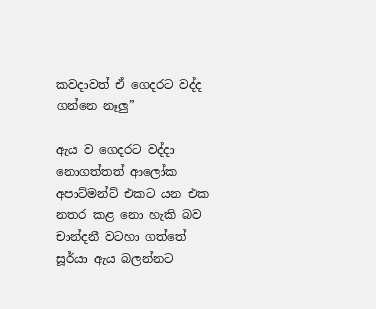කවදාවත් ඒ ගෙදරට වද්ද ගන්නෙ නෑලු”

ඇය ව ගෙදරට වද්දා නොගත්තත් ආලෝක අපාට්මන්ට් එකට යන එක නතර කළ නො හැකි බව චාන්දනී වටහා ගත්තේ සූර්යා ඇය බලන්නට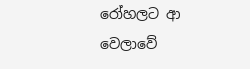රෝහලට ආ වෙලාවේ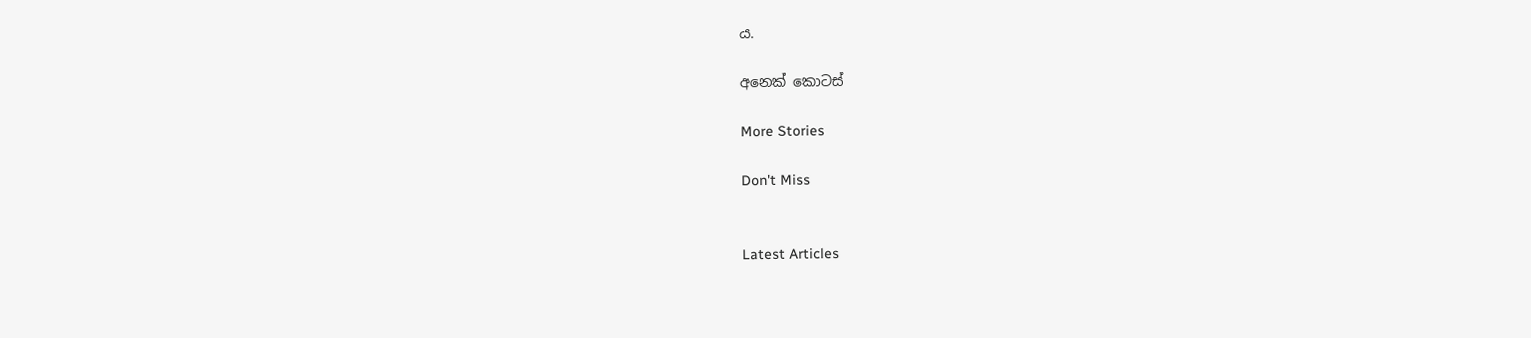ය.

අනෙක් කොටස්

More Stories

Don't Miss


Latest Articles